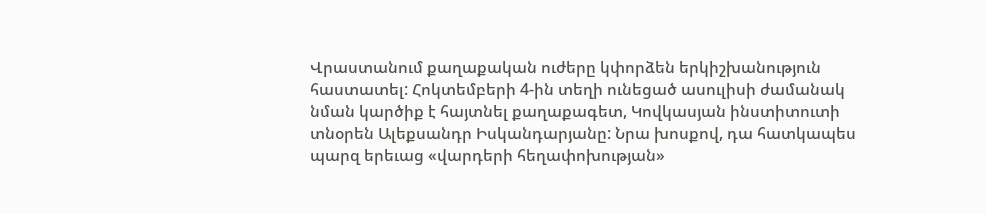Վրաստանում քաղաքական ուժերը կփորձեն երկիշխանություն հաստատել: Հոկտեմբերի 4-ին տեղի ունեցած ասուլիսի ժամանակ նման կարծիք է հայտնել քաղաքագետ, Կովկասյան ինստիտուտի տնօրեն Ալեքսանդր Իսկանդարյանը: Նրա խոսքով, դա հատկապես պարզ երեւաց «վարդերի հեղափոխության»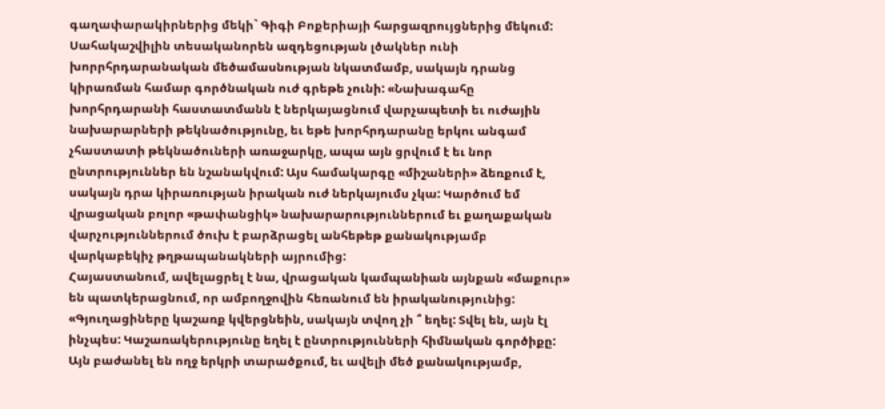գաղափարակիրներից մեկի` Գիգի Բոքերիայի հարցազրույցներից մեկում: Սահակաշվիլին տեսականորեն ազդեցության լծակներ ունի խորրհրդարանական մեծամասնության նկատմամբ, սակայն դրանց կիրառման համար գործնական ուժ գրեթե չունի: «Նախագահը խորհրդարանի հաստատմանն է ներկայացնում վարչապետի եւ ուժային նախարարների թեկնածությունը, եւ եթե խորհրդարանը երկու անգամ չհաստատի թեկնածուների առաջարկը, ապա այն ցրվում է եւ նոր ընտրություններ են նշանակվում: Այս համակարգը «միշաների» ձեռքում է, սակայն դրա կիրառության իրական ուժ ներկայումս չկա: Կարծում եմ վրացական բոլոր «թափանցիկ» նախարարություններում եւ քաղաքական վարչություններում ծուխ է բարձրացել անհեթեթ քանակությամբ վարկաբեկիչ թղթապանակների այրումից:
Հայաստանում, ավելացրել է նա, վրացական կամպանիան այնքան «մաքուր» են պատկերացնում, որ ամբողջովին հեռանում են իրականությունից: «Գյուղացիները կաշառք կվերցնեին, սակայն տվող չի ՞ եղել: Տվել են, այն էլ ինչպես: Կաշառակերությունը եղել է ընտրությունների հիմնական գործիքը: Այն բաժանել են ողջ երկրի տարածքում, եւ ավելի մեծ քանակությամբ,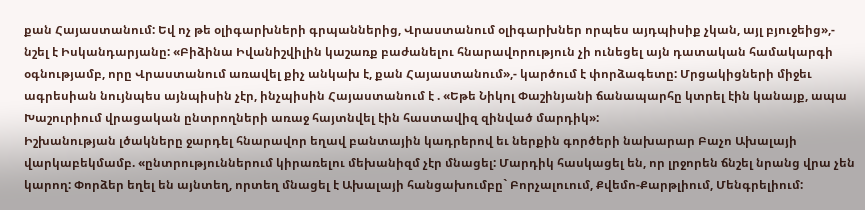քան Հայաստանում: Եվ ոչ թե օլիգարխների գրպաններից, Վրաստանում օլիգարխներ որպես այդպիսիք չկան, այլ բյուջեից»,- նշել է Իսկանդարյանը: «Բիձինա Իվանիշվիլին կաշառք բաժանելու հնարավորություն չի ունեցել այն դատական համակարգի օգնությամբ, որը Վրաստանում առավել քիչ անկախ է, քան Հայաստանում»,- կարծում է փորձագետը: Մրցակիցների միջեւ ագրեսիան նույնպես այնպիսին չէր, ինչպիսին Հայաստանում է . «Եթե Նիկոլ Փաշինյանի ճանապարհը կտրել էին կանայք, ապա Խաշուրիում վրացական ընտրողների առաջ հայտնվել էին հաստավիզ զինված մարդիկ»:
Իշխանության լծակները ջարդել հնարավոր եղավ բանտային կադրերով եւ ներքին գործերի նախարար Բաչո Ախալայի վարկաբեկմամբ. «ընտրություններում կիրառելու մեխանիզմ չէր մնացել: Մարդիկ հասկացել են, որ լրջորեն ճնշել նրանց վրա չեն կարող: Փորձեր եղել են այնտեղ, որտեղ մնացել է Ախալայի հանցախումբը` Բորչալուում, Քվեմո-Քարթլիում, Մենգրելիում: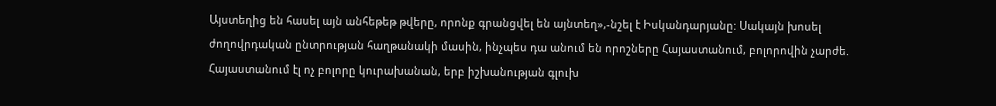Այստեղից են հասել այն անհեթեթ թվերը, որոնք գրանցվել են այնտեղ»,-նշել է Իսկանդարյանը: Սակայն խոսել ժողովրդական ընտրության հաղթանակի մասին, ինչպես դա անում են որոշները Հայաստանում, բոլորովին չարժե. Հայաստանում էլ ոչ բոլորը կուրախանան, երբ իշխանության գլուխ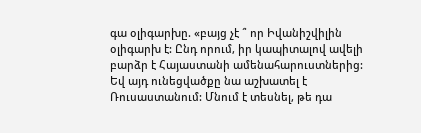գա օլիգարխը. «բայց չէ ՞ որ Իվանիշվիլին օլիգարխ է: Ընդ որում, իր կապիտալով ավելի բարձր է Հայաստանի ամենահարուստներից: Եվ այդ ունեցվածքը նա աշխատել է Ռուսաստանում: Մնում է տեսնել, թե դա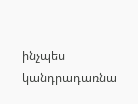ինչպես կանդրադառնա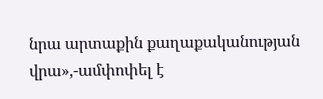նրա արտաքին քաղաքականության վրա»,-ամփոփել է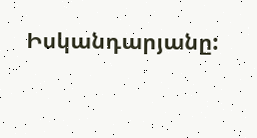Իսկանդարյանը: